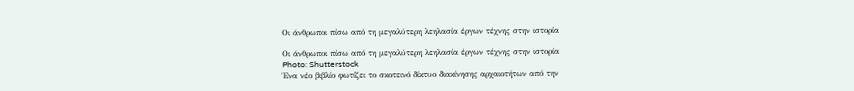Οι άνθρωποι πίσω από τη μεγαλύτερη λεηλασία έργων τέχνης στην ιστορία

Οι άνθρωποι πίσω από τη μεγαλύτερη λεηλασία έργων τέχνης στην ιστορία
Photo: Shutterstock
Ένα νέο βιβλίο φωτίζει το σκοτεινό δίκτυο διακίνησης αρχαιοτήτων από την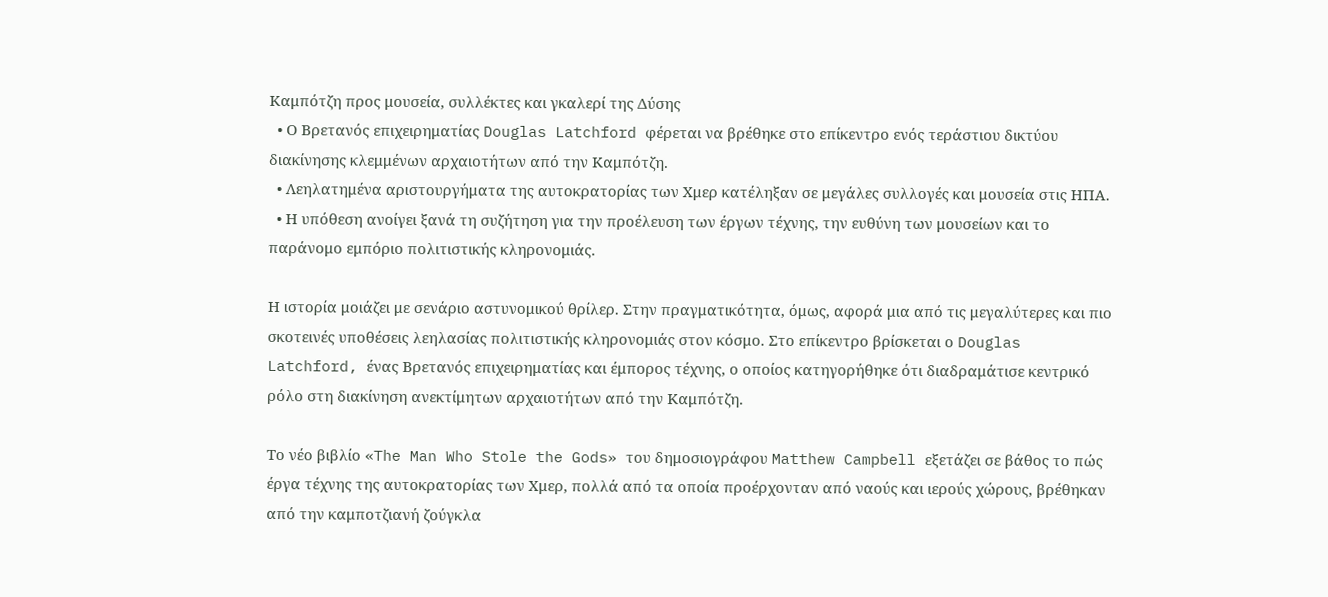Καμπότζη προς μουσεία, συλλέκτες και γκαλερί της Δύσης
  • Ο Βρετανός επιχειρηματίας Douglas Latchford φέρεται να βρέθηκε στο επίκεντρο ενός τεράστιου δικτύου διακίνησης κλεμμένων αρχαιοτήτων από την Καμπότζη.
  • Λεηλατημένα αριστουργήματα της αυτοκρατορίας των Χμερ κατέληξαν σε μεγάλες συλλογές και μουσεία στις ΗΠΑ.
  • Η υπόθεση ανοίγει ξανά τη συζήτηση για την προέλευση των έργων τέχνης, την ευθύνη των μουσείων και το παράνομο εμπόριο πολιτιστικής κληρονομιάς.

Η ιστορία μοιάζει με σενάριο αστυνομικού θρίλερ. Στην πραγματικότητα, όμως, αφορά μια από τις μεγαλύτερες και πιο σκοτεινές υποθέσεις λεηλασίας πολιτιστικής κληρονομιάς στον κόσμο. Στο επίκεντρο βρίσκεται ο Douglas Latchford, ένας Βρετανός επιχειρηματίας και έμπορος τέχνης, ο οποίος κατηγορήθηκε ότι διαδραμάτισε κεντρικό ρόλο στη διακίνηση ανεκτίμητων αρχαιοτήτων από την Καμπότζη.

Το νέο βιβλίο «The Man Who Stole the Gods» του δημοσιογράφου Matthew Campbell εξετάζει σε βάθος το πώς έργα τέχνης της αυτοκρατορίας των Χμερ, πολλά από τα οποία προέρχονταν από ναούς και ιερούς χώρους, βρέθηκαν από την καμποτζιανή ζούγκλα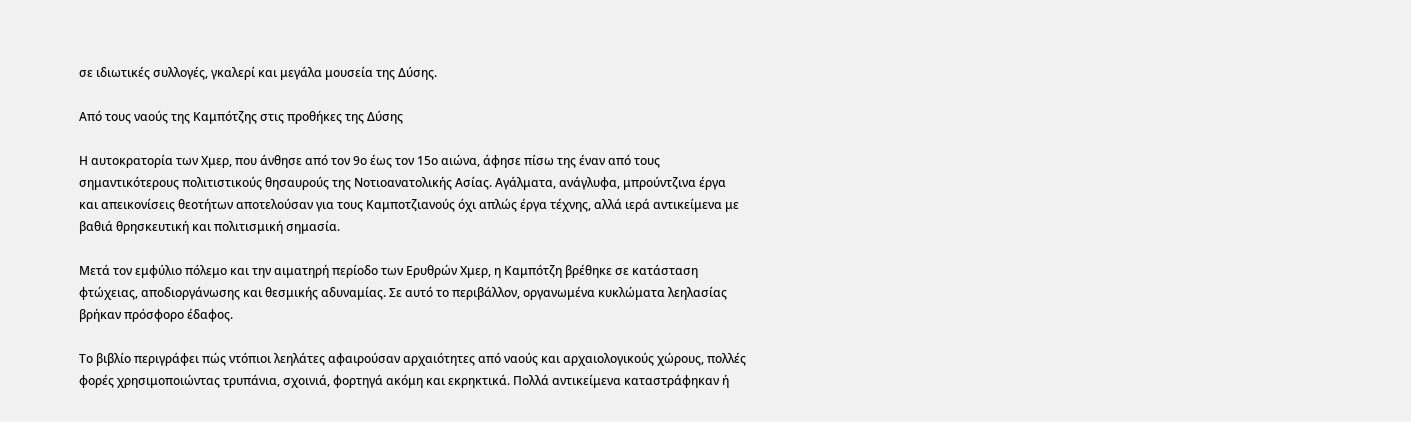σε ιδιωτικές συλλογές, γκαλερί και μεγάλα μουσεία της Δύσης.

Από τους ναούς της Καμπότζης στις προθήκες της Δύσης

Η αυτοκρατορία των Χμερ, που άνθησε από τον 9ο έως τον 15ο αιώνα, άφησε πίσω της έναν από τους σημαντικότερους πολιτιστικούς θησαυρούς της Νοτιοανατολικής Ασίας. Αγάλματα, ανάγλυφα, μπρούντζινα έργα και απεικονίσεις θεοτήτων αποτελούσαν για τους Καμποτζιανούς όχι απλώς έργα τέχνης, αλλά ιερά αντικείμενα με βαθιά θρησκευτική και πολιτισμική σημασία.

Μετά τον εμφύλιο πόλεμο και την αιματηρή περίοδο των Ερυθρών Χμερ, η Καμπότζη βρέθηκε σε κατάσταση φτώχειας, αποδιοργάνωσης και θεσμικής αδυναμίας. Σε αυτό το περιβάλλον, οργανωμένα κυκλώματα λεηλασίας βρήκαν πρόσφορο έδαφος.

Το βιβλίο περιγράφει πώς ντόπιοι λεηλάτες αφαιρούσαν αρχαιότητες από ναούς και αρχαιολογικούς χώρους, πολλές φορές χρησιμοποιώντας τρυπάνια, σχοινιά, φορτηγά ακόμη και εκρηκτικά. Πολλά αντικείμενα καταστράφηκαν ή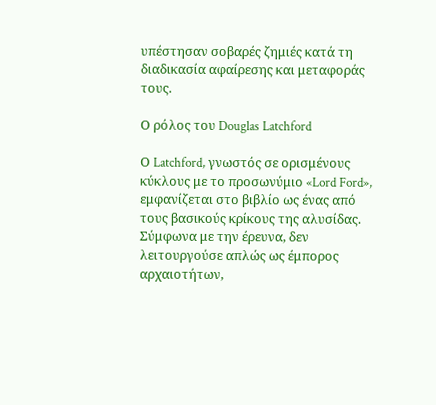υπέστησαν σοβαρές ζημιές κατά τη διαδικασία αφαίρεσης και μεταφοράς τους.

Ο ρόλος του Douglas Latchford

Ο Latchford, γνωστός σε ορισμένους κύκλους με το προσωνύμιο «Lord Ford», εμφανίζεται στο βιβλίο ως ένας από τους βασικούς κρίκους της αλυσίδας. Σύμφωνα με την έρευνα, δεν λειτουργούσε απλώς ως έμπορος αρχαιοτήτων,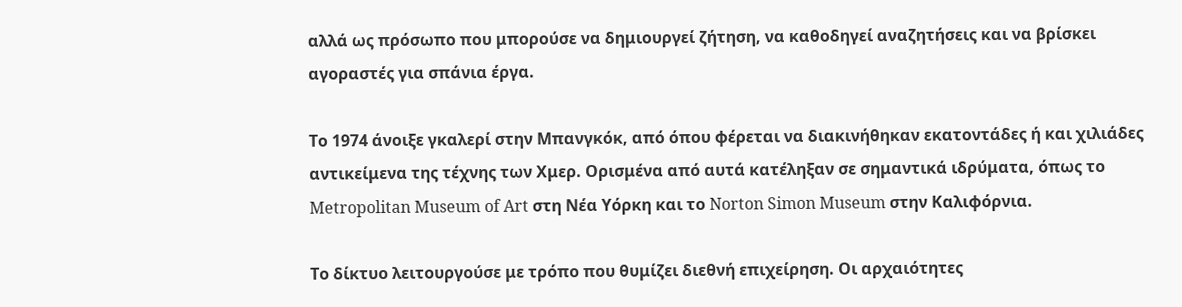αλλά ως πρόσωπο που μπορούσε να δημιουργεί ζήτηση, να καθοδηγεί αναζητήσεις και να βρίσκει αγοραστές για σπάνια έργα.

Το 1974 άνοιξε γκαλερί στην Μπανγκόκ, από όπου φέρεται να διακινήθηκαν εκατοντάδες ή και χιλιάδες αντικείμενα της τέχνης των Χμερ. Ορισμένα από αυτά κατέληξαν σε σημαντικά ιδρύματα, όπως το Metropolitan Museum of Art στη Νέα Υόρκη και το Norton Simon Museum στην Καλιφόρνια.

Το δίκτυο λειτουργούσε με τρόπο που θυμίζει διεθνή επιχείρηση. Οι αρχαιότητες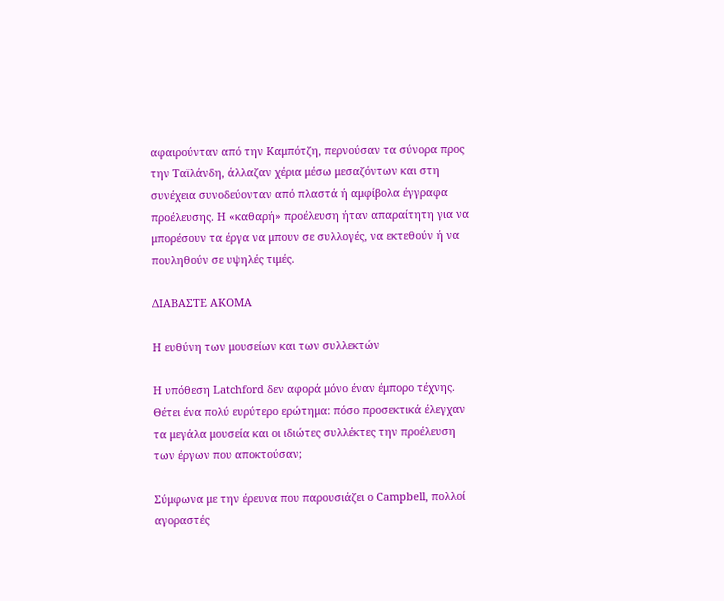αφαιρούνταν από την Καμπότζη, περνούσαν τα σύνορα προς την Ταϊλάνδη, άλλαζαν χέρια μέσω μεσαζόντων και στη συνέχεια συνοδεύονταν από πλαστά ή αμφίβολα έγγραφα προέλευσης. Η «καθαρή» προέλευση ήταν απαραίτητη για να μπορέσουν τα έργα να μπουν σε συλλογές, να εκτεθούν ή να πουληθούν σε υψηλές τιμές.

ΔΙΑΒΑΣΤΕ ΑΚΟΜΑ

Η ευθύνη των μουσείων και των συλλεκτών

Η υπόθεση Latchford δεν αφορά μόνο έναν έμπορο τέχνης. Θέτει ένα πολύ ευρύτερο ερώτημα: πόσο προσεκτικά έλεγχαν τα μεγάλα μουσεία και οι ιδιώτες συλλέκτες την προέλευση των έργων που αποκτούσαν;

Σύμφωνα με την έρευνα που παρουσιάζει ο Campbell, πολλοί αγοραστές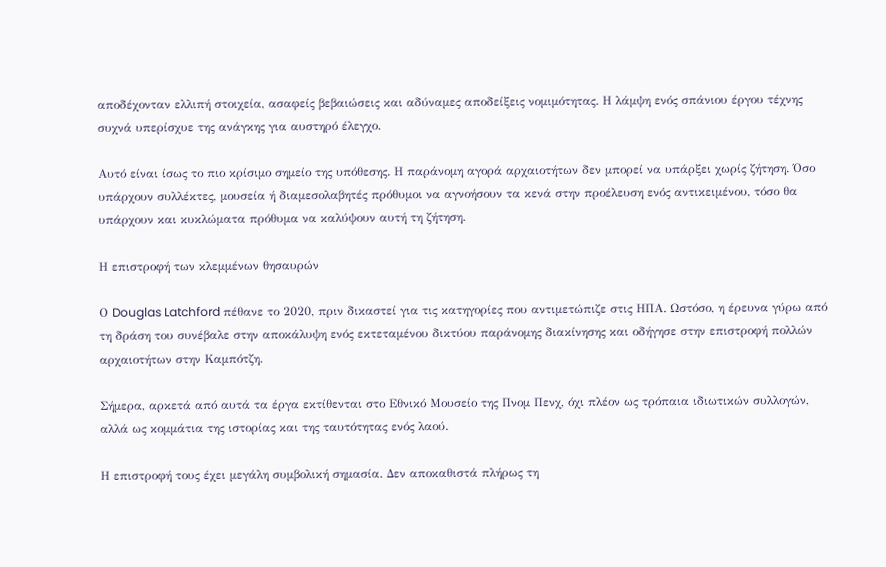αποδέχονταν ελλιπή στοιχεία, ασαφείς βεβαιώσεις και αδύναμες αποδείξεις νομιμότητας. Η λάμψη ενός σπάνιου έργου τέχνης συχνά υπερίσχυε της ανάγκης για αυστηρό έλεγχο.

Αυτό είναι ίσως το πιο κρίσιμο σημείο της υπόθεσης. Η παράνομη αγορά αρχαιοτήτων δεν μπορεί να υπάρξει χωρίς ζήτηση. Όσο υπάρχουν συλλέκτες, μουσεία ή διαμεσολαβητές πρόθυμοι να αγνοήσουν τα κενά στην προέλευση ενός αντικειμένου, τόσο θα υπάρχουν και κυκλώματα πρόθυμα να καλύψουν αυτή τη ζήτηση.

Η επιστροφή των κλεμμένων θησαυρών

Ο Douglas Latchford πέθανε το 2020, πριν δικαστεί για τις κατηγορίες που αντιμετώπιζε στις ΗΠΑ. Ωστόσο, η έρευνα γύρω από τη δράση του συνέβαλε στην αποκάλυψη ενός εκτεταμένου δικτύου παράνομης διακίνησης και οδήγησε στην επιστροφή πολλών αρχαιοτήτων στην Καμπότζη.

Σήμερα, αρκετά από αυτά τα έργα εκτίθενται στο Εθνικό Μουσείο της Πνομ Πενχ, όχι πλέον ως τρόπαια ιδιωτικών συλλογών, αλλά ως κομμάτια της ιστορίας και της ταυτότητας ενός λαού.

Η επιστροφή τους έχει μεγάλη συμβολική σημασία. Δεν αποκαθιστά πλήρως τη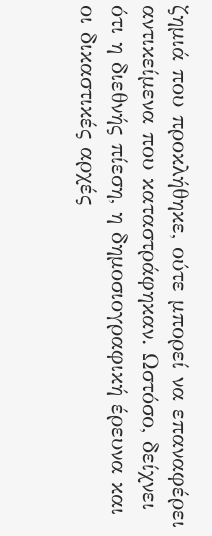ζημιά που προκλήθηκε, ούτε μπορεί να επαναφέρει αντικείμενα που καταστράφηκαν. Ωστόσο, δείχνει ότι η διεθνής πίεση, η δημοσιογραφική έρευνα και οι δικαστικές αρχές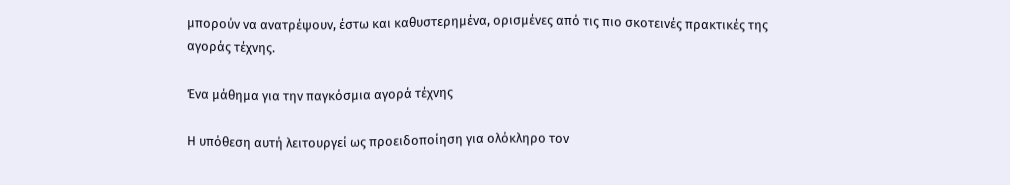μπορούν να ανατρέψουν, έστω και καθυστερημένα, ορισμένες από τις πιο σκοτεινές πρακτικές της αγοράς τέχνης.

Ένα μάθημα για την παγκόσμια αγορά τέχνης

Η υπόθεση αυτή λειτουργεί ως προειδοποίηση για ολόκληρο τον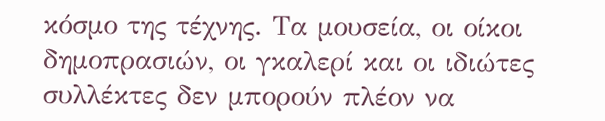κόσμο της τέχνης. Τα μουσεία, οι οίκοι δημοπρασιών, οι γκαλερί και οι ιδιώτες συλλέκτες δεν μπορούν πλέον να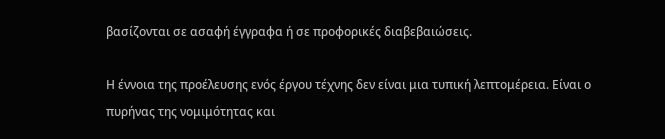βασίζονται σε ασαφή έγγραφα ή σε προφορικές διαβεβαιώσεις.

Η έννοια της προέλευσης ενός έργου τέχνης δεν είναι μια τυπική λεπτομέρεια. Είναι ο πυρήνας της νομιμότητας και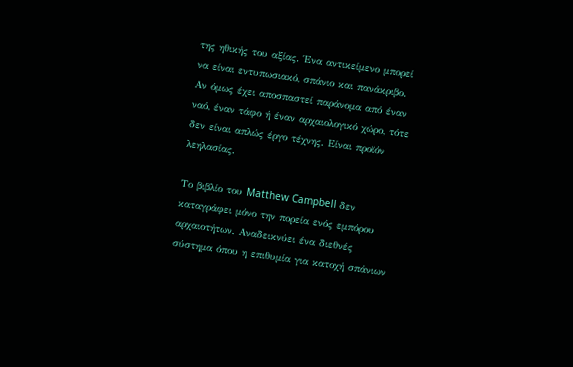της ηθικής του αξίας. Ένα αντικείμενο μπορεί να είναι εντυπωσιακό, σπάνιο και πανάκριβο. Αν όμως έχει αποσπαστεί παράνομα από έναν ναό, έναν τάφο ή έναν αρχαιολογικό χώρο, τότε δεν είναι απλώς έργο τέχνης. Είναι προϊόν λεηλασίας.

Το βιβλίο του Matthew Campbell δεν καταγράφει μόνο την πορεία ενός εμπόρου αρχαιοτήτων. Αναδεικνύει ένα διεθνές σύστημα όπου η επιθυμία για κατοχή σπάνιων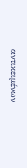αντικειμένων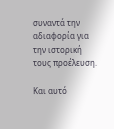συναντά την αδιαφορία για την ιστορική τους προέλευση.

Και αυτό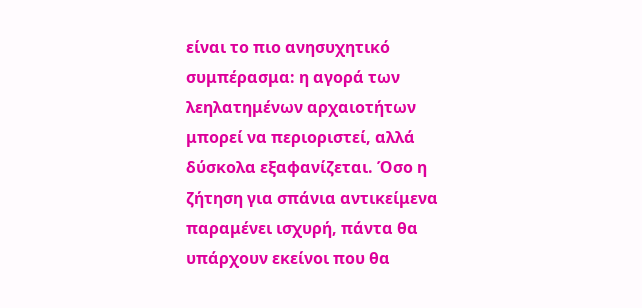είναι το πιο ανησυχητικό συμπέρασμα: η αγορά των λεηλατημένων αρχαιοτήτων μπορεί να περιοριστεί, αλλά δύσκολα εξαφανίζεται. Όσο η ζήτηση για σπάνια αντικείμενα παραμένει ισχυρή, πάντα θα υπάρχουν εκείνοι που θα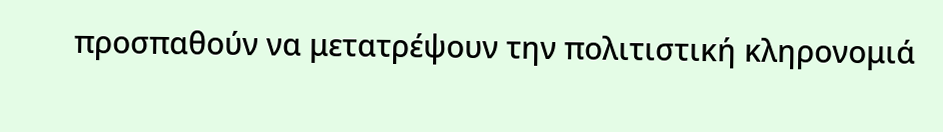προσπαθούν να μετατρέψουν την πολιτιστική κληρονομιά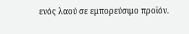ενός λαού σε εμπορεύσιμο προϊόν.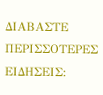ΔΙΑΒΑΣΤΕ ΠΕΡΙΣΣΟΤΕΡΕΣ ΕΙΔΗΣΕΙΣ: